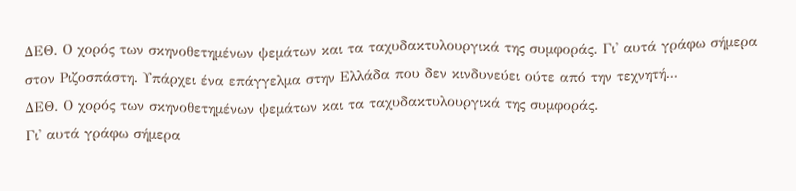ΔΕΘ. Ο χορός των σκηνοθετημένων ψεμάτων και τα ταχυδακτυλουργικά της συμφοράς. Γι' αυτά γράφω σήμερα στον Ριζοσπάστη. Υπάρχει ένα επάγγελμα στην Ελλάδα που δεν κινδυνεύει ούτε από την τεχνητή...
ΔΕΘ. Ο χορός των σκηνοθετημένων ψεμάτων και τα ταχυδακτυλουργικά της συμφοράς.
Γι' αυτά γράφω σήμερα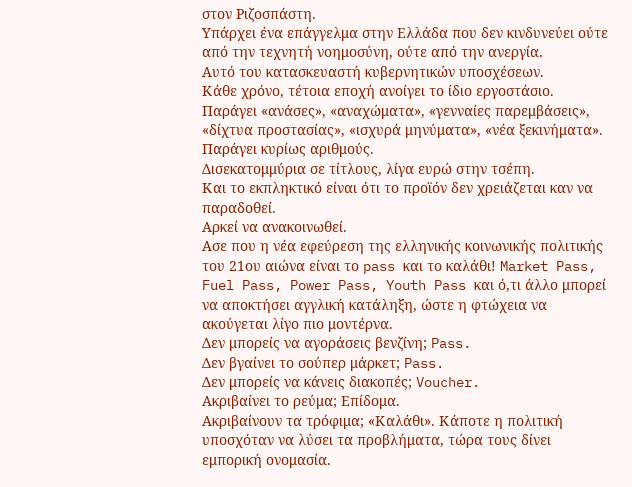στον Ριζοσπάστη.
Υπάρχει ένα επάγγελμα στην Ελλάδα που δεν κινδυνεύει ούτε από την τεχνητή νοημοσύνη, ούτε από την ανεργία.
Αυτό του κατασκευαστή κυβερνητικών υποσχέσεων.
Κάθε χρόνο, τέτοια εποχή ανοίγει το ίδιο εργοστάσιο.
Παράγει «ανάσες», «αναχώματα», «γενναίες παρεμβάσεις», «δίχτυα προστασίας», «ισχυρά μηνύματα», «νέα ξεκινήματα». Παράγει κυρίως αριθμούς.
Δισεκατομμύρια σε τίτλους, λίγα ευρώ στην τσέπη.
Και το εκπληκτικό είναι ότι το προϊόν δεν χρειάζεται καν να παραδοθεί.
Αρκεί να ανακοινωθεί.
Ασε που η νέα εφεύρεση της ελληνικής κοινωνικής πολιτικής του 21ου αιώνα είναι το pass και το καλάθι! Market Pass, Fuel Pass, Power Pass, Youth Pass και ό,τι άλλο μπορεί να αποκτήσει αγγλική κατάληξη, ώστε η φτώχεια να ακούγεται λίγο πιο μοντέρνα.
Δεν μπορείς να αγοράσεις βενζίνη; Pass.
Δεν βγαίνει το σούπερ μάρκετ; Pass.
Δεν μπορείς να κάνεις διακοπές; Voucher.
Ακριβαίνει το ρεύμα; Επίδομα.
Ακριβαίνουν τα τρόφιμα; «Καλάθι». Κάποτε η πολιτική υποσχόταν να λύσει τα προβλήματα, τώρα τους δίνει εμπορική ονομασία.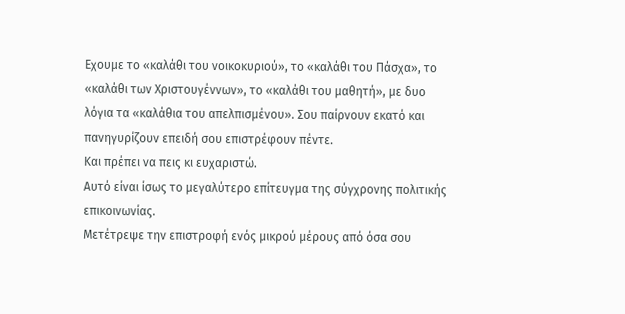Εχουμε το «καλάθι του νοικοκυριού», το «καλάθι του Πάσχα», το «καλάθι των Χριστουγέννων», το «καλάθι του μαθητή», με δυο λόγια τα «καλάθια του απελπισμένου». Σου παίρνουν εκατό και πανηγυρίζουν επειδή σου επιστρέφουν πέντε.
Και πρέπει να πεις κι ευχαριστώ.
Αυτό είναι ίσως το μεγαλύτερο επίτευγμα της σύγχρονης πολιτικής επικοινωνίας.
Μετέτρεψε την επιστροφή ενός μικρού μέρους από όσα σου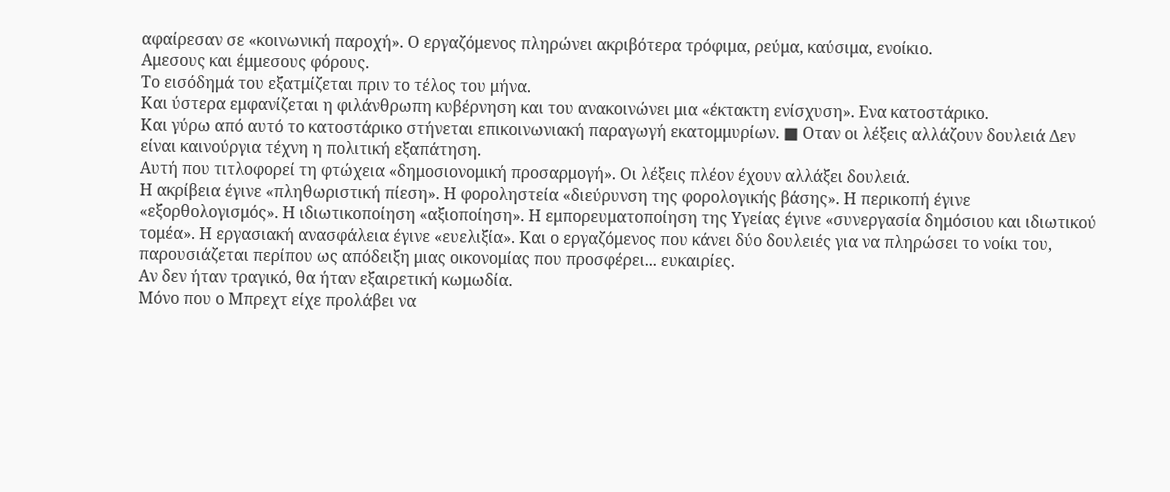αφαίρεσαν σε «κοινωνική παροχή». Ο εργαζόμενος πληρώνει ακριβότερα τρόφιμα, ρεύμα, καύσιμα, ενοίκιο.
Αμεσους και έμμεσους φόρους.
Το εισόδημά του εξατμίζεται πριν το τέλος του μήνα.
Και ύστερα εμφανίζεται η φιλάνθρωπη κυβέρνηση και του ανακοινώνει μια «έκτακτη ενίσχυση». Ενα κατοστάρικο.
Και γύρω από αυτό το κατοστάρικο στήνεται επικοινωνιακή παραγωγή εκατομμυρίων. ■ Οταν οι λέξεις αλλάζουν δουλειά Δεν είναι καινούργια τέχνη η πολιτική εξαπάτηση.
Αυτή που τιτλοφορεί τη φτώχεια «δημοσιονομική προσαρμογή». Οι λέξεις πλέον έχουν αλλάξει δουλειά.
Η ακρίβεια έγινε «πληθωριστική πίεση». Η φοροληστεία «διεύρυνση της φορολογικής βάσης». Η περικοπή έγινε «εξορθολογισμός». Η ιδιωτικοποίηση «αξιοποίηση». Η εμπορευματοποίηση της Υγείας έγινε «συνεργασία δημόσιου και ιδιωτικού τομέα». Η εργασιακή ανασφάλεια έγινε «ευελιξία». Και ο εργαζόμενος που κάνει δύο δουλειές για να πληρώσει το νοίκι του, παρουσιάζεται περίπου ως απόδειξη μιας οικονομίας που προσφέρει... ευκαιρίες.
Αν δεν ήταν τραγικό, θα ήταν εξαιρετική κωμωδία.
Μόνο που ο Μπρεχτ είχε προλάβει να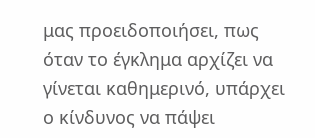μας προειδοποιήσει, πως όταν το έγκλημα αρχίζει να γίνεται καθημερινό, υπάρχει ο κίνδυνος να πάψει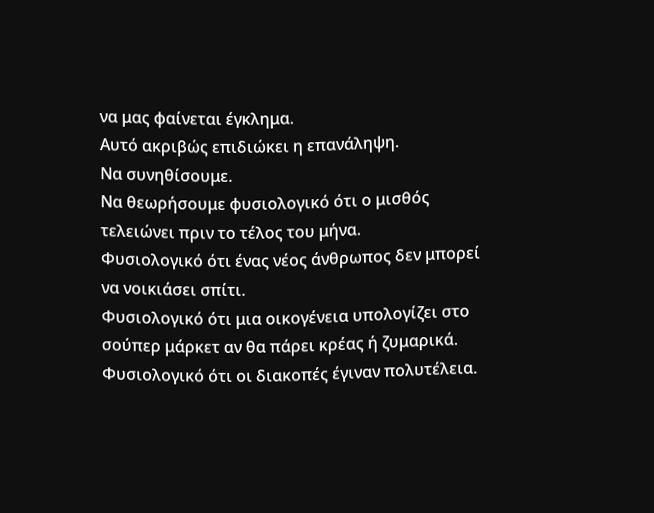να μας φαίνεται έγκλημα.
Αυτό ακριβώς επιδιώκει η επανάληψη.
Να συνηθίσουμε.
Να θεωρήσουμε φυσιολογικό ότι ο μισθός τελειώνει πριν το τέλος του μήνα.
Φυσιολογικό ότι ένας νέος άνθρωπος δεν μπορεί να νοικιάσει σπίτι.
Φυσιολογικό ότι μια οικογένεια υπολογίζει στο σούπερ μάρκετ αν θα πάρει κρέας ή ζυμαρικά.
Φυσιολογικό ότι οι διακοπές έγιναν πολυτέλεια.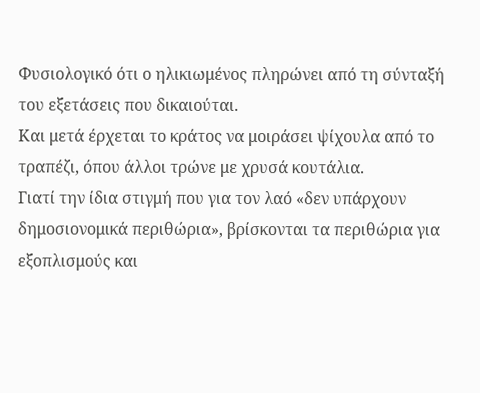Φυσιολογικό ότι ο ηλικιωμένος πληρώνει από τη σύνταξή του εξετάσεις που δικαιούται.
Και μετά έρχεται το κράτος να μοιράσει ψίχουλα από το τραπέζι, όπου άλλοι τρώνε με χρυσά κουτάλια.
Γιατί την ίδια στιγμή που για τον λαό «δεν υπάρχουν δημοσιονομικά περιθώρια», βρίσκονται τα περιθώρια για εξοπλισμούς και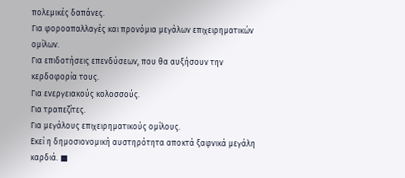πολεμικές δαπάνες.
Για φοροαπαλλαγές και προνόμια μεγάλων επιχειρηματικών ομίλων.
Για επιδοτήσεις επενδύσεων, που θα αυξήσουν την κερδοφορία τους.
Για ενεργειακούς κολοσσούς.
Για τραπεζίτες.
Για μεγάλους επιχειρηματικούς ομίλους.
Εκεί η δημοσιονομική αυστηρότητα αποκτά ξαφνικά μεγάλη καρδιά. ■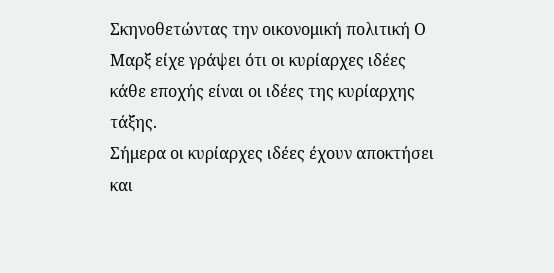Σκηνοθετώντας την οικονομική πολιτική Ο Μαρξ είχε γράψει ότι οι κυρίαρχες ιδέες κάθε εποχής είναι οι ιδέες της κυρίαρχης τάξης.
Σήμερα οι κυρίαρχες ιδέες έχουν αποκτήσει και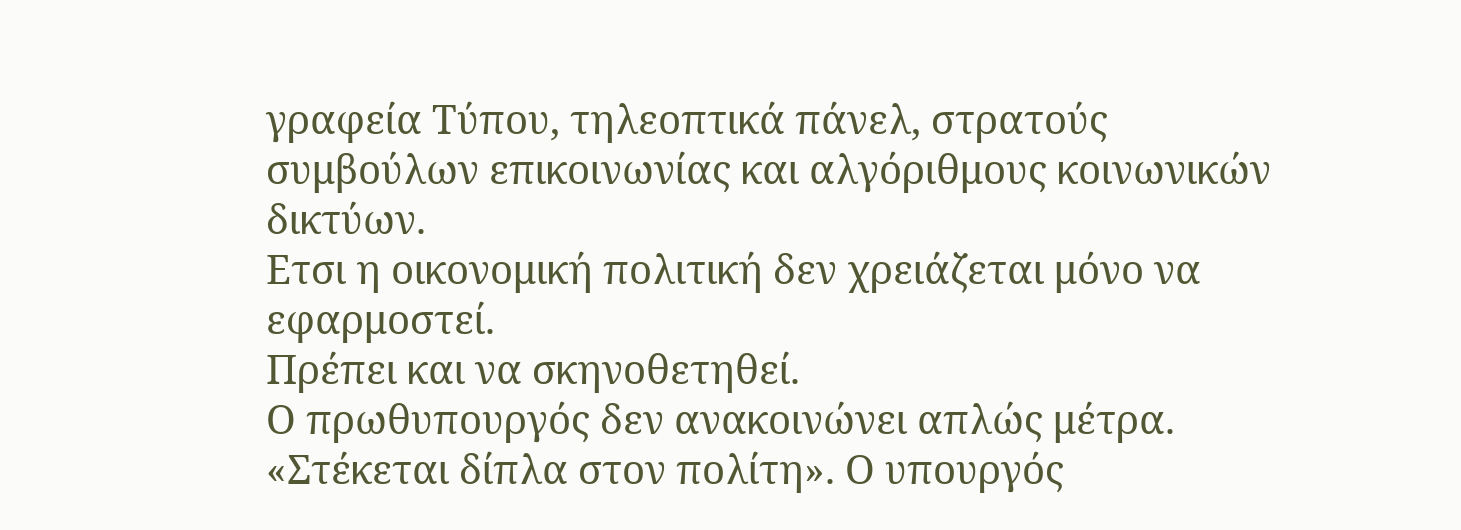γραφεία Τύπου, τηλεοπτικά πάνελ, στρατούς συμβούλων επικοινωνίας και αλγόριθμους κοινωνικών δικτύων.
Ετσι η οικονομική πολιτική δεν χρειάζεται μόνο να εφαρμοστεί.
Πρέπει και να σκηνοθετηθεί.
Ο πρωθυπουργός δεν ανακοινώνει απλώς μέτρα. «Στέκεται δίπλα στον πολίτη». Ο υπουργός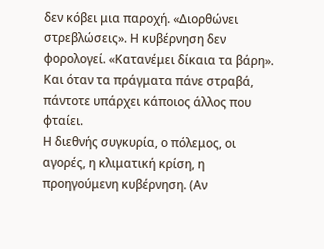δεν κόβει μια παροχή. «Διορθώνει στρεβλώσεις». Η κυβέρνηση δεν φορολογεί. «Κατανέμει δίκαια τα βάρη». Και όταν τα πράγματα πάνε στραβά, πάντοτε υπάρχει κάποιος άλλος που φταίει.
Η διεθνής συγκυρία, ο πόλεμος, οι αγορές, η κλιματική κρίση, η προηγούμενη κυβέρνηση. (Αν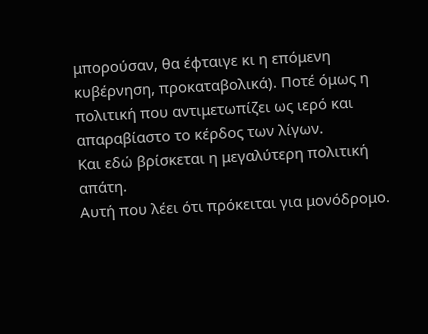μπορούσαν, θα έφταιγε κι η επόμενη κυβέρνηση, προκαταβολικά). Ποτέ όμως η πολιτική που αντιμετωπίζει ως ιερό και απαραβίαστο το κέρδος των λίγων.
Και εδώ βρίσκεται η μεγαλύτερη πολιτική απάτη.
Αυτή που λέει ότι πρόκειται για μονόδρομο.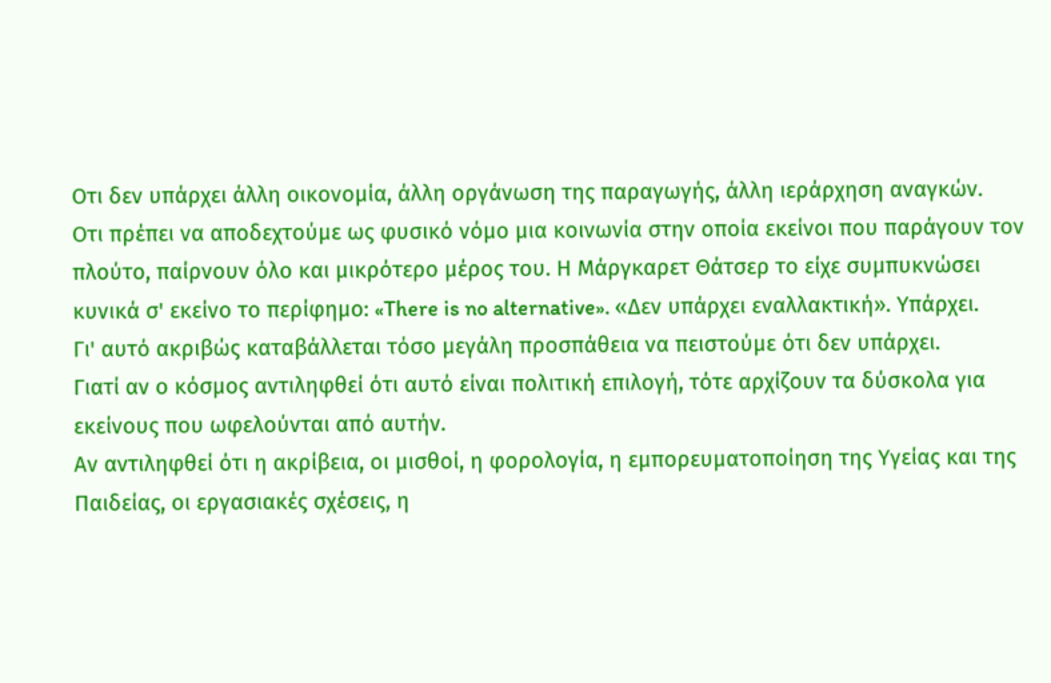Οτι δεν υπάρχει άλλη οικονομία, άλλη οργάνωση της παραγωγής, άλλη ιεράρχηση αναγκών.
Οτι πρέπει να αποδεχτούμε ως φυσικό νόμο μια κοινωνία στην οποία εκείνοι που παράγουν τον πλούτο, παίρνουν όλο και μικρότερο μέρος του. Η Μάργκαρετ Θάτσερ το είχε συμπυκνώσει κυνικά σ' εκείνο το περίφημο: «There is no alternative». «Δεν υπάρχει εναλλακτική». Υπάρχει.
Γι' αυτό ακριβώς καταβάλλεται τόσο μεγάλη προσπάθεια να πειστούμε ότι δεν υπάρχει.
Γιατί αν ο κόσμος αντιληφθεί ότι αυτό είναι πολιτική επιλογή, τότε αρχίζουν τα δύσκολα για εκείνους που ωφελούνται από αυτήν.
Αν αντιληφθεί ότι η ακρίβεια, οι μισθοί, η φορολογία, η εμπορευματοποίηση της Υγείας και της Παιδείας, οι εργασιακές σχέσεις, η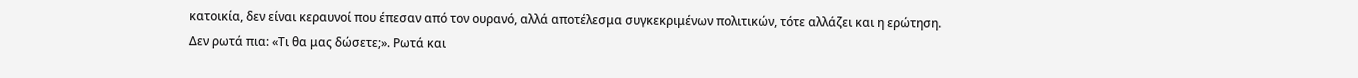κατοικία, δεν είναι κεραυνοί που έπεσαν από τον ουρανό, αλλά αποτέλεσμα συγκεκριμένων πολιτικών, τότε αλλάζει και η ερώτηση.
Δεν ρωτά πια: «Τι θα μας δώσετε;». Ρωτά και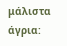μάλιστα άγρια: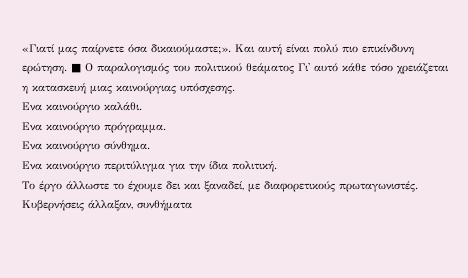«Γιατί μας παίρνετε όσα δικαιούμαστε;». Και αυτή είναι πολύ πιο επικίνδυνη ερώτηση. ■ Ο παραλογισμός του πολιτικού θεάματος Γι' αυτό κάθε τόσο χρειάζεται η κατασκευή μιας καινούργιας υπόσχεσης.
Ενα καινούργιο καλάθι.
Ενα καινούργιο πρόγραμμα.
Ενα καινούργιο σύνθημα.
Ενα καινούργιο περιτύλιγμα για την ίδια πολιτική.
Το έργο άλλωστε το έχουμε δει και ξαναδεί, με διαφορετικούς πρωταγωνιστές.
Κυβερνήσεις άλλαξαν, συνθήματα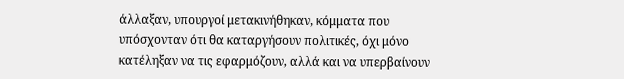άλλαξαν, υπουργοί μετακινήθηκαν, κόμματα που υπόσχονταν ότι θα καταργήσουν πολιτικές, όχι μόνο κατέληξαν να τις εφαρμόζουν, αλλά και να υπερβαίνουν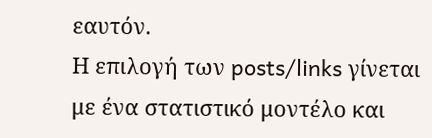εαυτόν.
Η επιλογή των posts/links γίνεται με ένα στατιστικό μοντέλο και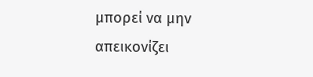μπορεί να μην απεικονίζει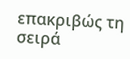επακριβώς τη σειρά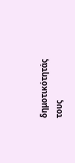δημοτικότητάς τους